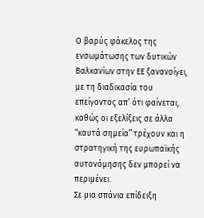Ο βαρύς φάκελος της ενσωμάτωσης των δυτικών Βαλκανίων στην ΕΕ ξανανοίγει, με τη διαδικασία του επείγοντος απ’ ότι φαίνεται, καθώς οι εξελίξεις σε άλλα “καυτά σημεία” τρέχουν και η στρατηγική της ευρωπαϊκής αυτονόμησης δεν μπορεί να περιμένει.
Σε μια σπάνια επίδειξη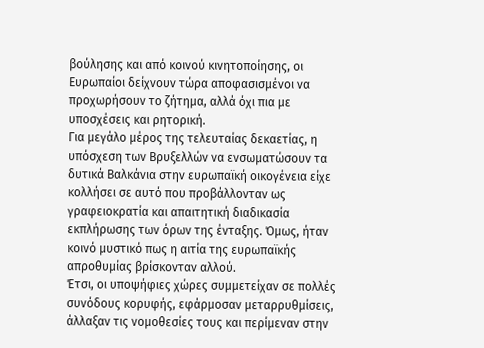βούλησης και από κοινού κινητοποίησης, οι Ευρωπαίοι δείχνουν τώρα αποφασισμένοι να προχωρήσουν το ζήτημα, αλλά όχι πια με υποσχέσεις και ρητορική.
Για μεγάλο μέρος της τελευταίας δεκαετίας, η υπόσχεση των Βρυξελλών να ενσωματώσουν τα δυτικά Βαλκάνια στην ευρωπαϊκή οικογένεια είχε κολλήσει σε αυτό που προβάλλονταν ως γραφειοκρατία και απαιτητική διαδικασία εκπλήρωσης των όρων της ένταξης. Όμως, ήταν κοινό μυστικό πως η αιτία της ευρωπαϊκής απροθυμίας βρίσκονταν αλλού.
Έτσι, οι υποψήφιες χώρες συμμετείχαν σε πολλές συνόδους κορυφής, εφάρμοσαν μεταρρυθμίσεις, άλλαξαν τις νομοθεσίες τους και περίμεναν στην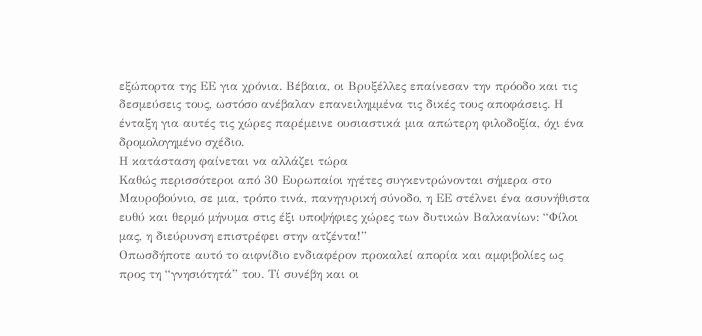εξώπορτα της ΕΕ για χρόνια. Βέβαια, οι Βρυξέλλες επαίνεσαν την πρόοδο και τις δεσμεύσεις τους, ωστόσο ανέβαλαν επανειλημμένα τις δικές τους αποφάσεις. Η ένταξη για αυτές τις χώρες παρέμεινε ουσιαστικά μια απώτερη φιλοδοξία, όχι ένα δρομολογημένο σχέδιο.
Η κατάσταση φαίνεται να αλλάζει τώρα
Καθώς περισσότεροι από 30 Ευρωπαίοι ηγέτες συγκεντρώνονται σήμερα στο Μαυροβούνιο, σε μια, τρόπο τινά, πανηγυρική σύνοδο, η ΕΕ στέλνει ένα ασυνήθιστα ευθύ και θερμό μήνυμα στις έξι υποψήφιες χώρες των δυτικών Βαλκανίων: “Φίλοι μας, η διεύρυνση επιστρέφει στην ατζέντα!”
Οπωσδήποτε αυτό το αιφνίδιο ενδιαφέρον προκαλεί απορία και αμφιβολίες ως προς τη “γνησιότητά” του. Τί συνέβη και οι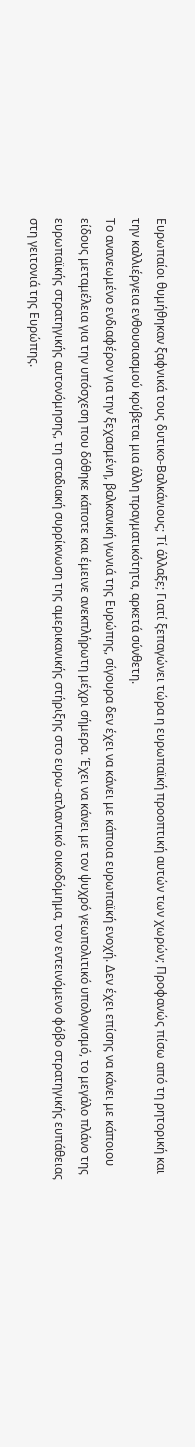Ευρωπαίοι θυμήθηκαν ξαφνικά τους δυτικο-Βαλκάνιους; Τί άλλαξε; Γιατί ξεπαγώνει τώρα η ευρωπαϊκή προοπτική αυτών των χωρών; Προφανώς πίσω από τη ρητορική και την καλλιέργεια ενθουσιασμού κρύβεται μια άλλη πραγματικότητα, αρκετά σύνθετη.
Το ανανεωμένο ενδιαφέρον για την ξεχασμένη, βαλκανική γωνιά της Ευρώπης, σίγουρα δεν έχει να κάνει με κάποια ευρωπαϊκή ενοχή. Δεν έχει επίσης να κάνει με κάποιου είδους μεταμέλεια για την υπόσχεση που δόθηκε κάποτε και έμεινε ανεκπλήρωτη μέχρι σήμερα. Έχει να κάνει με τον ψυχρό γεωπολιτικό υπολογισμό, το μεγάλο πλάνο της ευρωπαϊκής στρατηγικής αυτονόμησης, τη σταδιακή συρρίκνωση της αμερικανικής στήριξης στο ευρω-ατλαντικό οικοδόμημα, τον εντεινόμενο φόβο στρατηγικής ευπάθειας στη γειτονιά της Ευρώπης.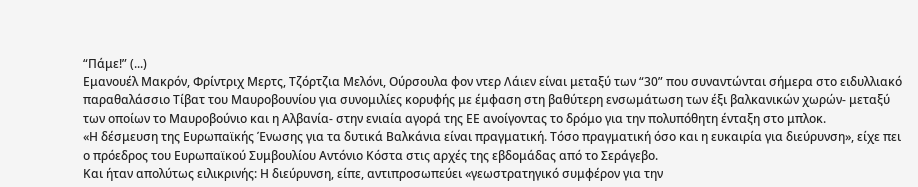“Πάμε!” (...)
Εμανουέλ Μακρόν, Φρίντριχ Μερτς, Τζόρτζια Μελόνι, Ούρσουλα φον ντερ Λάιεν είναι μεταξύ των “30” που συναντώνται σήμερα στο ειδυλλιακό παραθαλάσσιο Τίβατ του Μαυροβουνίου για συνομιλίες κορυφής με έμφαση στη βαθύτερη ενσωμάτωση των έξι βαλκανικών χωρών- μεταξύ των οποίων το Μαυροβούνιο και η Αλβανία- στην ενιαία αγορά της ΕΕ ανοίγοντας το δρόμο για την πολυπόθητη ένταξη στο μπλοκ.
«Η δέσμευση της Ευρωπαϊκής Ένωσης για τα δυτικά Βαλκάνια είναι πραγματική. Τόσο πραγματική όσο και η ευκαιρία για διεύρυνση», είχε πει ο πρόεδρος του Ευρωπαϊκού Συμβουλίου Αντόνιο Κόστα στις αρχές της εβδομάδας από το Σεράγεβο.
Και ήταν απολύτως ειλικρινής: Η διεύρυνση, είπε, αντιπροσωπεύει «γεωστρατηγικό συμφέρον για την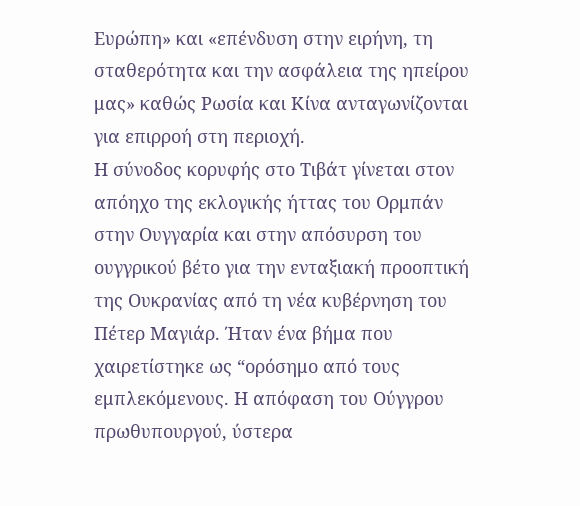Ευρώπη» και «επένδυση στην ειρήνη, τη σταθερότητα και την ασφάλεια της ηπείρου μας» καθώς Ρωσία και Κίνα ανταγωνίζονται για επιρροή στη περιοχή.
Η σύνοδος κορυφής στο Τιβάτ γίνεται στον απόηχο της εκλογικής ήττας του Ορμπάν στην Ουγγαρία και στην απόσυρση του ουγγρικού βέτο για την ενταξιακή προοπτική της Ουκρανίας από τη νέα κυβέρνηση του Πέτερ Μαγιάρ. Ήταν ένα βήμα που χαιρετίστηκε ως “ορόσημο από τους εμπλεκόμενους. Η απόφαση του Ούγγρου πρωθυπουργού, ύστερα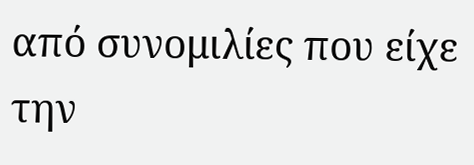από συνομιλίες που είχε την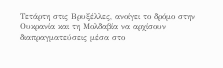Τετάρτη στις Βρυξέλλες, ανοίγει το δρόμο στην Ουκρανία και τη Μολδαβία να αρχίσουν διαπραγματεύσεις μέσα στο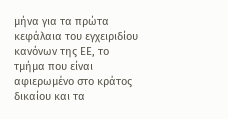μήνα για τα πρώτα κεφάλαια του εγχειριδίου κανόνων της ΕΕ, το τμήμα που είναι αφιερωμένο στο κράτος δικαίου και τα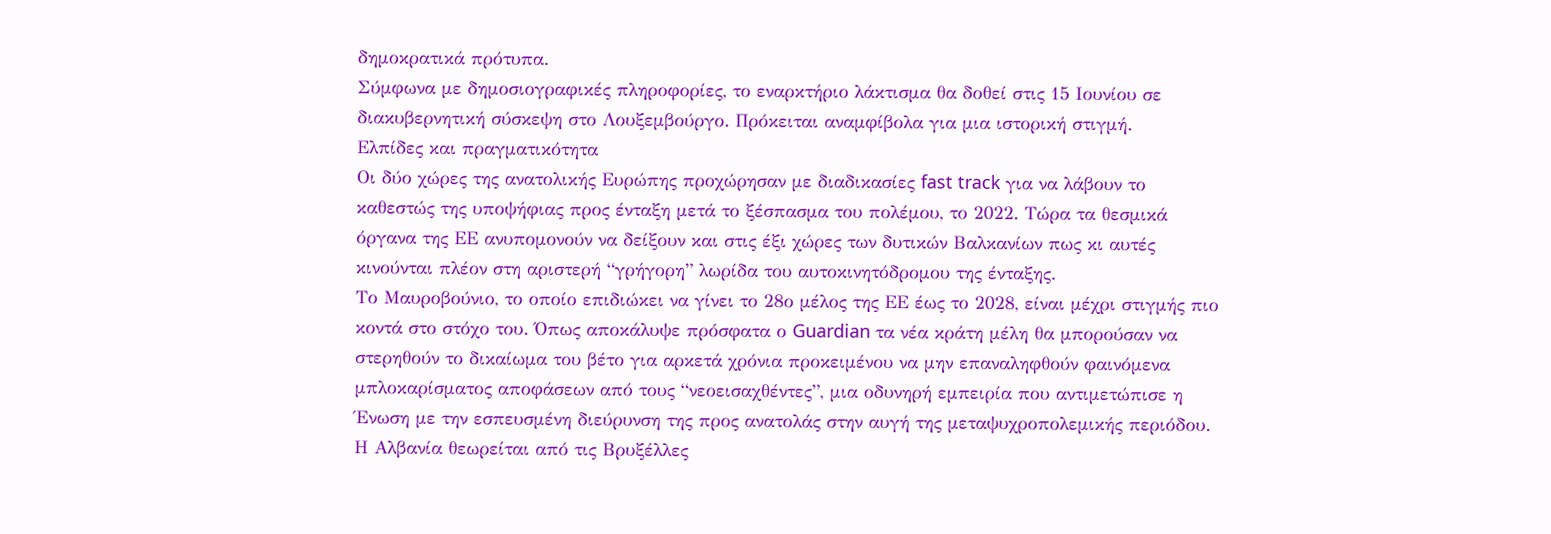δημοκρατικά πρότυπα.
Σύμφωνα με δημοσιογραφικές πληροφορίες, το εναρκτήριο λάκτισμα θα δοθεί στις 15 Ιουνίου σε διακυβερνητική σύσκεψη στο Λουξεμβούργο. Πρόκειται αναμφίβολα για μια ιστορική στιγμή.
Ελπίδες και πραγματικότητα
Οι δύο χώρες της ανατολικής Ευρώπης προχώρησαν με διαδικασίες fast track για να λάβουν το καθεστώς της υποψήφιας προς ένταξη μετά το ξέσπασμα του πολέμου, το 2022. Τώρα τα θεσμικά όργανα της ΕΕ ανυπομονούν να δείξουν και στις έξι χώρες των δυτικών Βαλκανίων πως κι αυτές κινούνται πλέον στη αριστερή “γρήγορη” λωρίδα του αυτοκινητόδρομου της ένταξης.
Το Μαυροβούνιο, το οποίο επιδιώκει να γίνει το 28ο μέλος της ΕΕ έως το 2028, είναι μέχρι στιγμής πιο κοντά στο στόχο του. Όπως αποκάλυψε πρόσφατα ο Guardian τα νέα κράτη μέλη θα μπορούσαν να στερηθούν το δικαίωμα του βέτο για αρκετά χρόνια προκειμένου να μην επαναληφθούν φαινόμενα μπλοκαρίσματος αποφάσεων από τους “νεοεισαχθέντες”, μια οδυνηρή εμπειρία που αντιμετώπισε η Ένωση με την εσπευσμένη διεύρυνση της προς ανατολάς στην αυγή της μεταψυχροπολεμικής περιόδου.
Η Αλβανία θεωρείται από τις Βρυξέλλες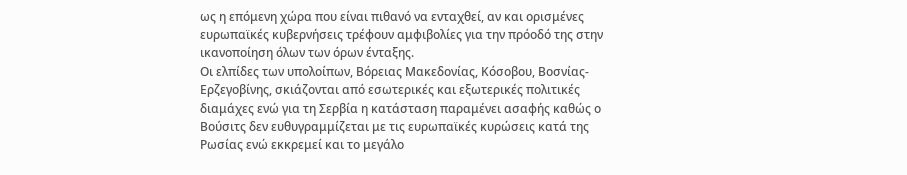ως η επόμενη χώρα που είναι πιθανό να ενταχθεί, αν και ορισμένες ευρωπαϊκές κυβερνήσεις τρέφουν αμφιβολίες για την πρόοδό της στην ικανοποίηση όλων των όρων ένταξης.
Οι ελπίδες των υπολοίπων, Βόρειας Μακεδονίας, Κόσοβου, Βοσνίας-Ερζεγοβίνης, σκιάζονται από εσωτερικές και εξωτερικές πολιτικές διαμάχες ενώ για τη Σερβία η κατάσταση παραμένει ασαφής καθώς ο Βούσιτς δεν ευθυγραμμίζεται με τις ευρωπαϊκές κυρώσεις κατά της Ρωσίας ενώ εκκρεμεί και το μεγάλο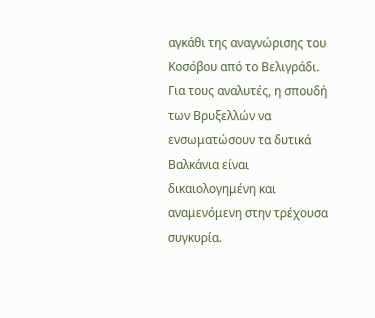αγκάθι της αναγνώρισης του Κοσόβου από το Βελιγράδι.
Για τους αναλυτές, η σπουδή των Βρυξελλών να ενσωματώσουν τα δυτικά Βαλκάνια είναι δικαιολογημένη και αναμενόμενη στην τρέχουσα συγκυρία.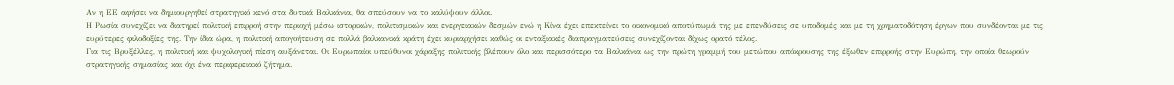Αν η ΕΕ αφήσει να δημιουργηθεί στρατηγικό κενό στα δυτικά Βαλκάνια, θα σπεύσουν να το καλύψουν άλλοι.
Η Ρωσία συνεχίζει να διατηρεί πολιτική επιρροή στην περιοχή μέσω ιστορικών, πολιτισμικών και ενεργειακών δεσμών ενώ η Κίνα έχει επεκτείνει το οικονομικό αποτύπωμά της με επενδύσεις σε υποδομές και με τη χρηματοδότηση έργων που συνδέονται με τις ευρύτερες φιλοδοξίες της. Την ίδια ώρα, η πολιτική απογοήτευση σε πολλά βαλκανικά κράτη έχει κυριαρχήσει καθώς οι ενταξιακές διαπραγματεύσεις συνεχίζονται δίχως ορατό τέλος.
Για τις Βρυξέλλες, η πολιτική και ψυχολογική πίεση αυξάνεται. Οι Ευρωπαίοι υπεύθυνοι χάραξης πολιτικής βλέπουν όλο και περισσότερο τα Βαλκάνια ως την πρώτη γραμμή του μετώπου απόκρουσης της έξωθεν επιρροής στην Ευρώπη, την οποία θεωρούν στρατηγικής σημασίας και όχι ένα περιφερειακό ζήτημα.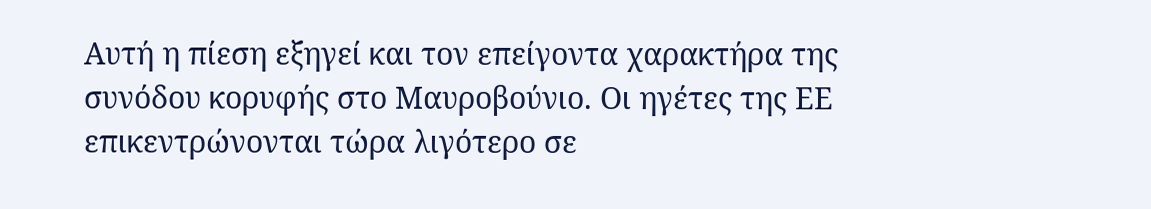Αυτή η πίεση εξηγεί και τον επείγοντα χαρακτήρα της συνόδου κορυφής στο Μαυροβούνιο. Οι ηγέτες της ΕΕ επικεντρώνονται τώρα λιγότερο σε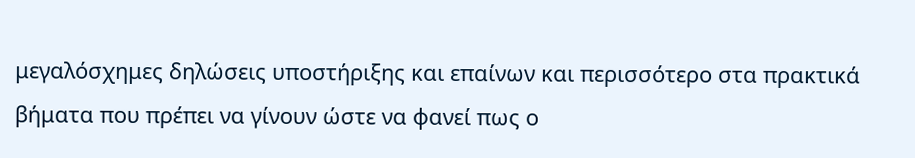μεγαλόσχημες δηλώσεις υποστήριξης και επαίνων και περισσότερο στα πρακτικά βήματα που πρέπει να γίνουν ώστε να φανεί πως ο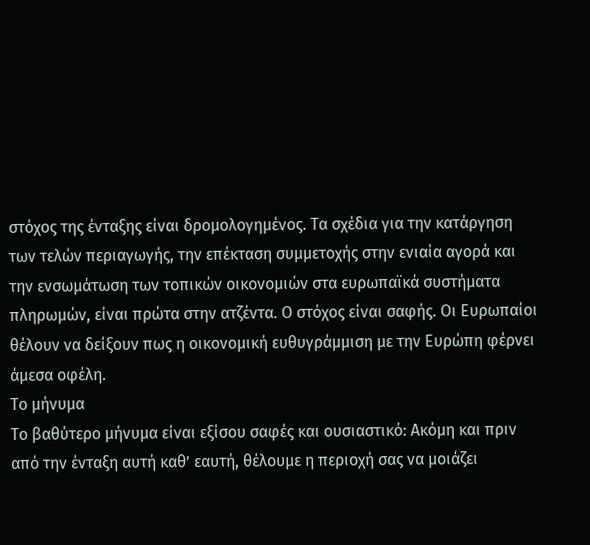στόχος της ένταξης είναι δρομολογημένος. Τα σχέδια για την κατάργηση των τελών περιαγωγής, την επέκταση συμμετοχής στην ενιαία αγορά και την ενσωμάτωση των τοπικών οικονομιών στα ευρωπαϊκά συστήματα πληρωμών, είναι πρώτα στην ατζέντα. Ο στόχος είναι σαφής. Οι Ευρωπαίοι θέλουν να δείξουν πως η οικονομική ευθυγράμμιση με την Ευρώπη φέρνει άμεσα οφέλη.
Το μήνυμα
Το βαθύτερο μήνυμα είναι εξίσου σαφές και ουσιαστικό: Ακόμη και πριν από την ένταξη αυτή καθ’ εαυτή, θέλουμε η περιοχή σας να μοιάζει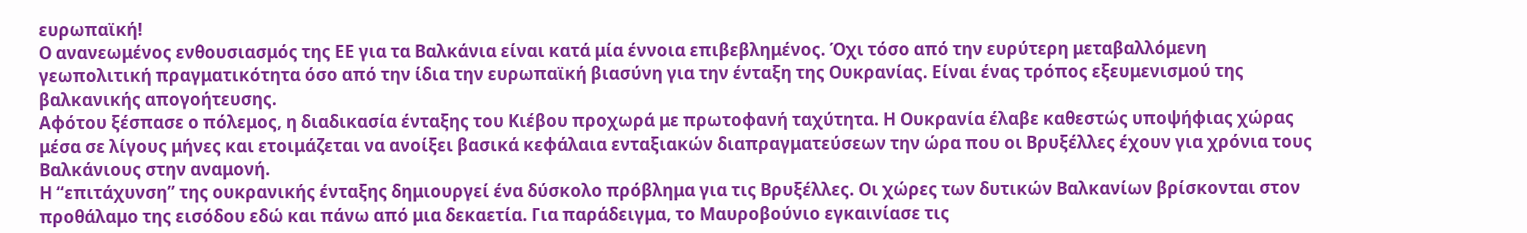ευρωπαϊκή!
Ο ανανεωμένος ενθουσιασμός της ΕΕ για τα Βαλκάνια είναι κατά μία έννοια επιβεβλημένος. Όχι τόσο από την ευρύτερη μεταβαλλόμενη γεωπολιτική πραγματικότητα όσο από την ίδια την ευρωπαϊκή βιασύνη για την ένταξη της Ουκρανίας. Είναι ένας τρόπος εξευμενισμού της βαλκανικής απογοήτευσης.
Αφότου ξέσπασε ο πόλεμος, η διαδικασία ένταξης του Κιέβου προχωρά με πρωτοφανή ταχύτητα. Η Ουκρανία έλαβε καθεστώς υποψήφιας χώρας μέσα σε λίγους μήνες και ετοιμάζεται να ανοίξει βασικά κεφάλαια ενταξιακών διαπραγματεύσεων την ώρα που οι Βρυξέλλες έχουν για χρόνια τους Βαλκάνιους στην αναμονή.
Η “επιτάχυνση” της ουκρανικής ένταξης δημιουργεί ένα δύσκολο πρόβλημα για τις Βρυξέλλες. Οι χώρες των δυτικών Βαλκανίων βρίσκονται στον προθάλαμο της εισόδου εδώ και πάνω από μια δεκαετία. Για παράδειγμα, το Μαυροβούνιο εγκαινίασε τις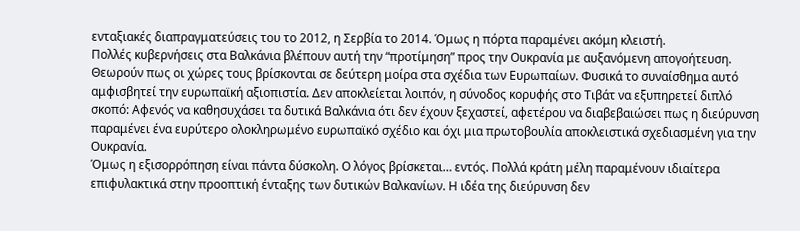ενταξιακές διαπραγματεύσεις του το 2012, η Σερβία το 2014. Όμως η πόρτα παραμένει ακόμη κλειστή.
Πολλές κυβερνήσεις στα Βαλκάνια βλέπουν αυτή την “προτίμηση” προς την Ουκρανία με αυξανόμενη απογοήτευση. Θεωρούν πως οι χώρες τους βρίσκονται σε δεύτερη μοίρα στα σχέδια των Ευρωπαίων. Φυσικά το συναίσθημα αυτό αμφισβητεί την ευρωπαϊκή αξιοπιστία. Δεν αποκλείεται λοιπόν, η σύνοδος κορυφής στο Τιβάτ να εξυπηρετεί διπλό σκοπό: Αφενός να καθησυχάσει τα δυτικά Βαλκάνια ότι δεν έχουν ξεχαστεί, αφετέρου να διαβεβαιώσει πως η διεύρυνση παραμένει ένα ευρύτερο ολοκληρωμένο ευρωπαϊκό σχέδιο και όχι μια πρωτοβουλία αποκλειστικά σχεδιασμένη για την Ουκρανία.
Όμως η εξισορρόπηση είναι πάντα δύσκολη. Ο λόγος βρίσκεται… εντός. Πολλά κράτη μέλη παραμένουν ιδιαίτερα επιφυλακτικά στην προοπτική ένταξης των δυτικών Βαλκανίων. Η ιδέα της διεύρυνση δεν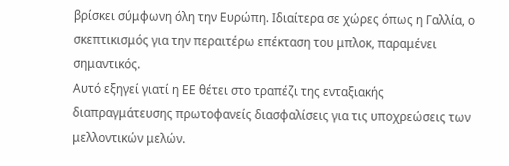βρίσκει σύμφωνη όλη την Ευρώπη. Ιδιαίτερα σε χώρες όπως η Γαλλία, ο σκεπτικισμός για την περαιτέρω επέκταση του μπλοκ, παραμένει σημαντικός.
Αυτό εξηγεί γιατί η ΕΕ θέτει στο τραπέζι της ενταξιακής διαπραγμάτευσης πρωτοφανείς διασφαλίσεις για τις υποχρεώσεις των μελλοντικών μελών.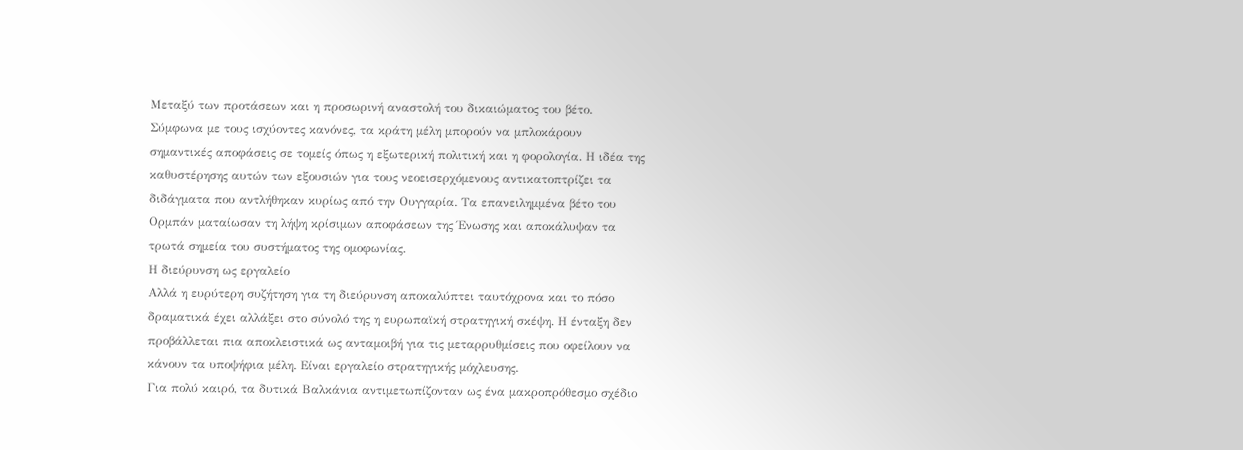Μεταξύ των προτάσεων και η προσωρινή αναστολή του δικαιώματος του βέτο. Σύμφωνα με τους ισχύοντες κανόνες, τα κράτη μέλη μπορούν να μπλοκάρουν σημαντικές αποφάσεις σε τομείς όπως η εξωτερική πολιτική και η φορολογία. Η ιδέα της καθυστέρησης αυτών των εξουσιών για τους νεοεισερχόμενους αντικατοπτρίζει τα διδάγματα που αντλήθηκαν κυρίως από την Ουγγαρία. Τα επανειλημμένα βέτο του Ορμπάν ματαίωσαν τη λήψη κρίσιμων αποφάσεων της Ένωσης και αποκάλυψαν τα τρωτά σημεία του συστήματος της ομοφωνίας.
Η διεύρυνση ως εργαλείο
Αλλά η ευρύτερη συζήτηση για τη διεύρυνση αποκαλύπτει ταυτόχρονα και το πόσο δραματικά έχει αλλάξει στο σύνολό της η ευρωπαϊκή στρατηγική σκέψη. Η ένταξη δεν προβάλλεται πια αποκλειστικά ως ανταμοιβή για τις μεταρρυθμίσεις που οφείλουν να κάνουν τα υποψήφια μέλη. Είναι εργαλείο στρατηγικής μόχλευσης.
Για πολύ καιρό, τα δυτικά Βαλκάνια αντιμετωπίζονταν ως ένα μακροπρόθεσμο σχέδιο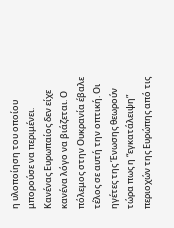η υλοποίηση του οποίου μπορούσε να περιμένει. Κανένας Ευρωπαίος δεν είχε κανένα λόγο να βιάζεται. Ο πόλεμος στην Ουκρανία έβαλε τέλος σε αυτή την οπτική. Οι ηγέτες της Ένωσης θεωρούν τώρα πως η “εγκατάλειψη” περιοχών της Ευρώπης από τις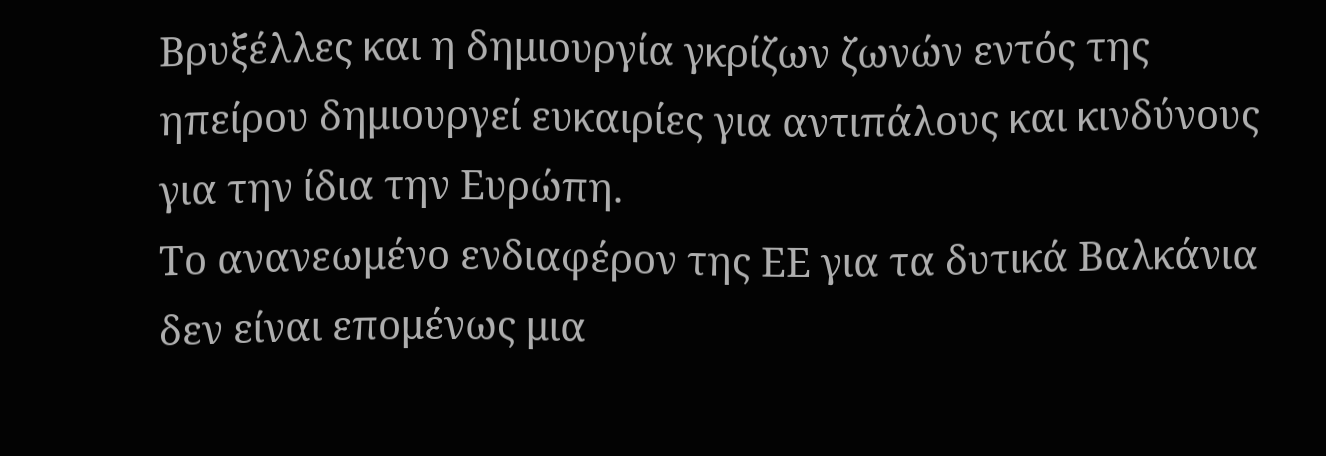Βρυξέλλες και η δημιουργία γκρίζων ζωνών εντός της ηπείρου δημιουργεί ευκαιρίες για αντιπάλους και κινδύνους για την ίδια την Ευρώπη.
Το ανανεωμένο ενδιαφέρον της ΕΕ για τα δυτικά Βαλκάνια δεν είναι επομένως μια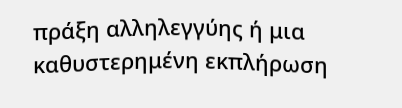πράξη αλληλεγγύης ή μια καθυστερημένη εκπλήρωση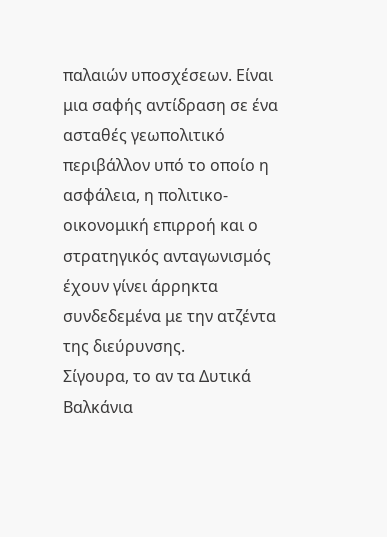παλαιών υποσχέσεων. Είναι μια σαφής αντίδραση σε ένα ασταθές γεωπολιτικό περιβάλλον υπό το οποίο η ασφάλεια, η πολιτικο- οικονομική επιρροή και ο στρατηγικός ανταγωνισμός έχουν γίνει άρρηκτα συνδεδεμένα με την ατζέντα της διεύρυνσης.
Σίγουρα, το αν τα Δυτικά Βαλκάνια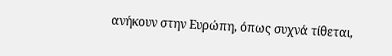ανήκουν στην Ευρώπη, όπως συχνά τίθεται,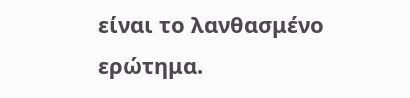είναι το λανθασμένο ερώτημα.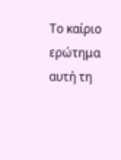Το καίριο ερώτημα αυτή τη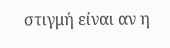στιγμή είναι αν η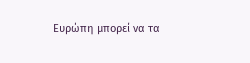Ευρώπη μπορεί να τα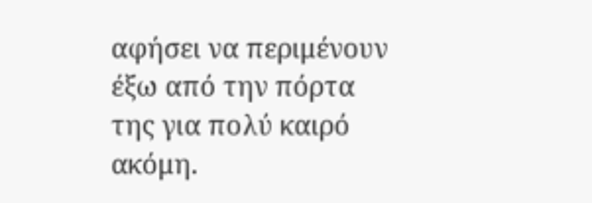αφήσει να περιμένουν έξω από την πόρτα της για πολύ καιρό ακόμη.